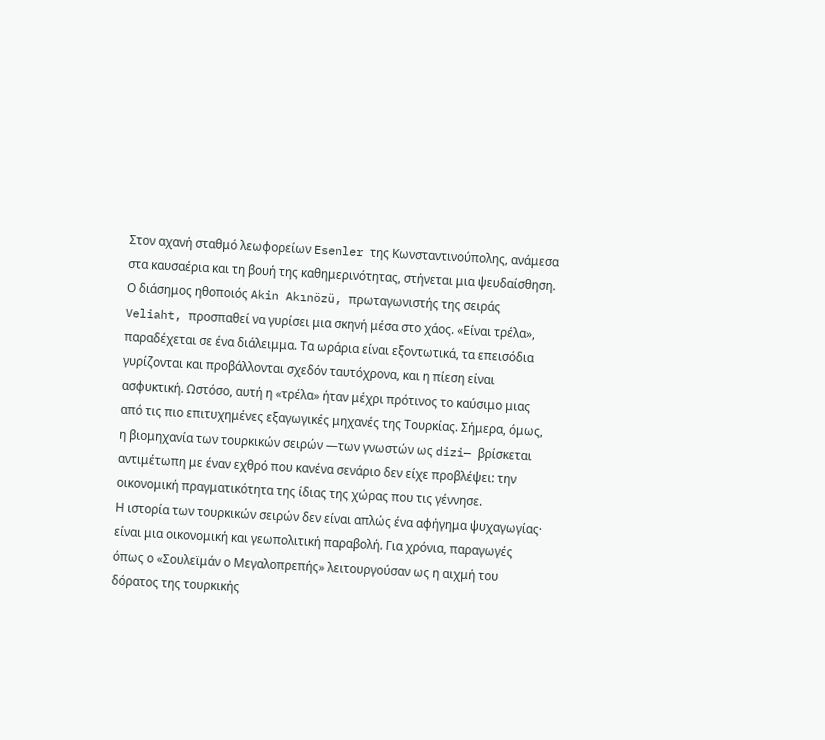Στον αχανή σταθμό λεωφορείων Esenler της Κωνσταντινούπολης, ανάμεσα στα καυσαέρια και τη βουή της καθημερινότητας, στήνεται μια ψευδαίσθηση. Ο διάσημος ηθοποιός Akin Akınözü, πρωταγωνιστής της σειράς Veliaht, προσπαθεί να γυρίσει μια σκηνή μέσα στο χάος. «Είναι τρέλα», παραδέχεται σε ένα διάλειμμα. Τα ωράρια είναι εξοντωτικά, τα επεισόδια γυρίζονται και προβάλλονται σχεδόν ταυτόχρονα, και η πίεση είναι ασφυκτική. Ωστόσο, αυτή η «τρέλα» ήταν μέχρι πρότινος το καύσιμο μιας από τις πιο επιτυχημένες εξαγωγικές μηχανές της Τουρκίας. Σήμερα, όμως, η βιομηχανία των τουρκικών σειρών —των γνωστών ως dizi— βρίσκεται αντιμέτωπη με έναν εχθρό που κανένα σενάριο δεν είχε προβλέψει: την οικονομική πραγματικότητα της ίδιας της χώρας που τις γέννησε.
Η ιστορία των τουρκικών σειρών δεν είναι απλώς ένα αφήγημα ψυχαγωγίας· είναι μια οικονομική και γεωπολιτική παραβολή. Για χρόνια, παραγωγές όπως ο «Σουλεϊμάν ο Μεγαλοπρεπής» λειτουργούσαν ως η αιχμή του δόρατος της τουρκικής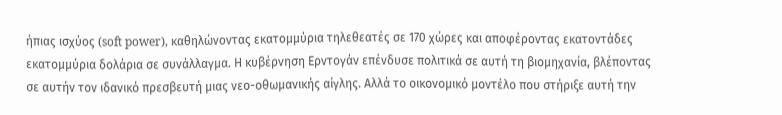ήπιας ισχύος (soft power), καθηλώνοντας εκατομμύρια τηλεθεατές σε 170 χώρες και αποφέροντας εκατοντάδες εκατομμύρια δολάρια σε συνάλλαγμα. Η κυβέρνηση Ερντογάν επένδυσε πολιτικά σε αυτή τη βιομηχανία, βλέποντας σε αυτήν τον ιδανικό πρεσβευτή μιας νεο-οθωμανικής αίγλης. Αλλά το οικονομικό μοντέλο που στήριξε αυτή την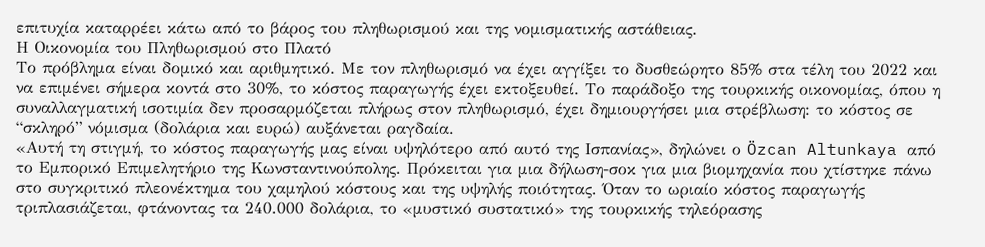επιτυχία καταρρέει κάτω από το βάρος του πληθωρισμού και της νομισματικής αστάθειας.
Η Οικονομία του Πληθωρισμού στο Πλατό
Το πρόβλημα είναι δομικό και αριθμητικό. Με τον πληθωρισμό να έχει αγγίξει το δυσθεώρητο 85% στα τέλη του 2022 και να επιμένει σήμερα κοντά στο 30%, το κόστος παραγωγής έχει εκτοξευθεί. Το παράδοξο της τουρκικής οικονομίας, όπου η συναλλαγματική ισοτιμία δεν προσαρμόζεται πλήρως στον πληθωρισμό, έχει δημιουργήσει μια στρέβλωση: το κόστος σε “σκληρό” νόμισμα (δολάρια και ευρώ) αυξάνεται ραγδαία.
«Αυτή τη στιγμή, το κόστος παραγωγής μας είναι υψηλότερο από αυτό της Ισπανίας», δηλώνει ο Özcan Altunkaya από το Εμπορικό Επιμελητήριο της Κωνσταντινούπολης. Πρόκειται για μια δήλωση-σοκ για μια βιομηχανία που χτίστηκε πάνω στο συγκριτικό πλεονέκτημα του χαμηλού κόστους και της υψηλής ποιότητας. Όταν το ωριαίο κόστος παραγωγής τριπλασιάζεται, φτάνοντας τα 240.000 δολάρια, το «μυστικό συστατικό» της τουρκικής τηλεόρασης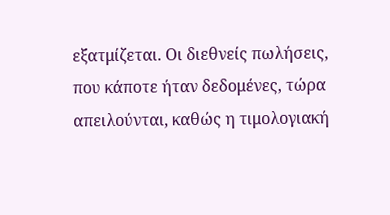εξατμίζεται. Οι διεθνείς πωλήσεις, που κάποτε ήταν δεδομένες, τώρα απειλούνται, καθώς η τιμολογιακή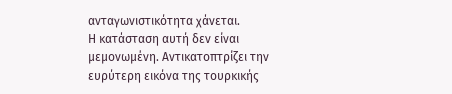ανταγωνιστικότητα χάνεται.
Η κατάσταση αυτή δεν είναι μεμονωμένη. Αντικατοπτρίζει την ευρύτερη εικόνα της τουρκικής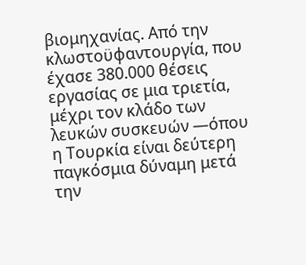βιομηχανίας. Από την κλωστοϋφαντουργία, που έχασε 380.000 θέσεις εργασίας σε μια τριετία, μέχρι τον κλάδο των λευκών συσκευών —όπου η Τουρκία είναι δεύτερη παγκόσμια δύναμη μετά την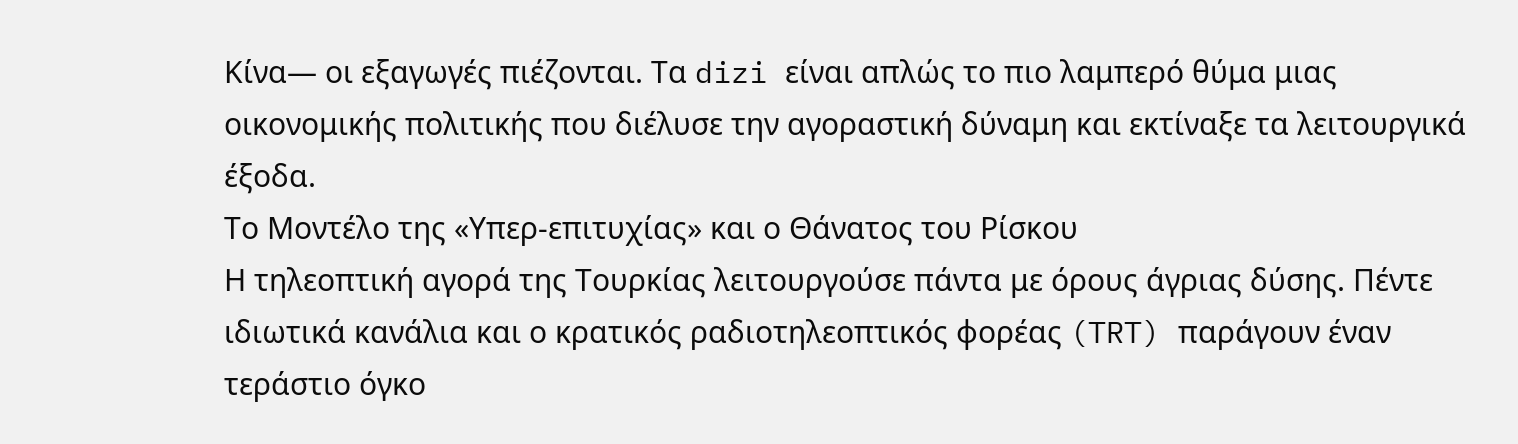Κίνα— οι εξαγωγές πιέζονται. Τα dizi είναι απλώς το πιο λαμπερό θύμα μιας οικονομικής πολιτικής που διέλυσε την αγοραστική δύναμη και εκτίναξε τα λειτουργικά έξοδα.
Το Μοντέλο της «Υπερ-επιτυχίας» και ο Θάνατος του Ρίσκου
Η τηλεοπτική αγορά της Τουρκίας λειτουργούσε πάντα με όρους άγριας δύσης. Πέντε ιδιωτικά κανάλια και ο κρατικός ραδιοτηλεοπτικός φορέας (TRT) παράγουν έναν τεράστιο όγκο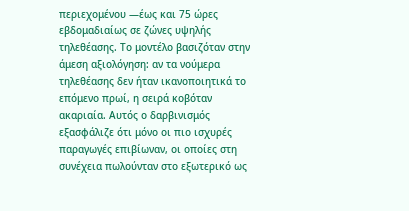περιεχομένου —έως και 75 ώρες εβδομαδιαίως σε ζώνες υψηλής τηλεθέασης. Το μοντέλο βασιζόταν στην άμεση αξιολόγηση: αν τα νούμερα τηλεθέασης δεν ήταν ικανοποιητικά το επόμενο πρωί, η σειρά κοβόταν ακαριαία. Αυτός ο δαρβινισμός εξασφάλιζε ότι μόνο οι πιο ισχυρές παραγωγές επιβίωναν, οι οποίες στη συνέχεια πωλούνταν στο εξωτερικό ως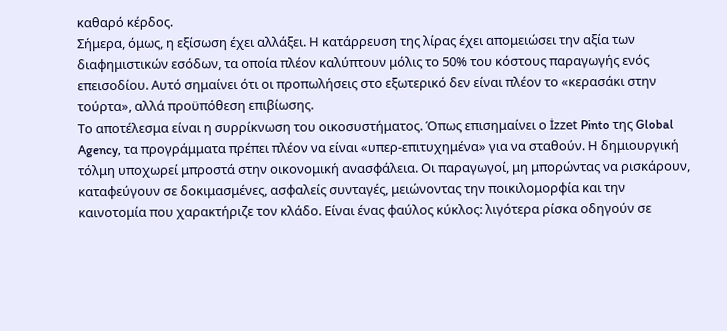καθαρό κέρδος.
Σήμερα, όμως, η εξίσωση έχει αλλάξει. Η κατάρρευση της λίρας έχει απομειώσει την αξία των διαφημιστικών εσόδων, τα οποία πλέον καλύπτουν μόλις το 50% του κόστους παραγωγής ενός επεισοδίου. Αυτό σημαίνει ότι οι προπωλήσεις στο εξωτερικό δεν είναι πλέον το «κερασάκι στην τούρτα», αλλά προϋπόθεση επιβίωσης.
Το αποτέλεσμα είναι η συρρίκνωση του οικοσυστήματος. Όπως επισημαίνει ο İzzet Pinto της Global Agency, τα προγράμματα πρέπει πλέον να είναι «υπερ-επιτυχημένα» για να σταθούν. Η δημιουργική τόλμη υποχωρεί μπροστά στην οικονομική ανασφάλεια. Οι παραγωγοί, μη μπορώντας να ρισκάρουν, καταφεύγουν σε δοκιμασμένες, ασφαλείς συνταγές, μειώνοντας την ποικιλομορφία και την καινοτομία που χαρακτήριζε τον κλάδο. Είναι ένας φαύλος κύκλος: λιγότερα ρίσκα οδηγούν σε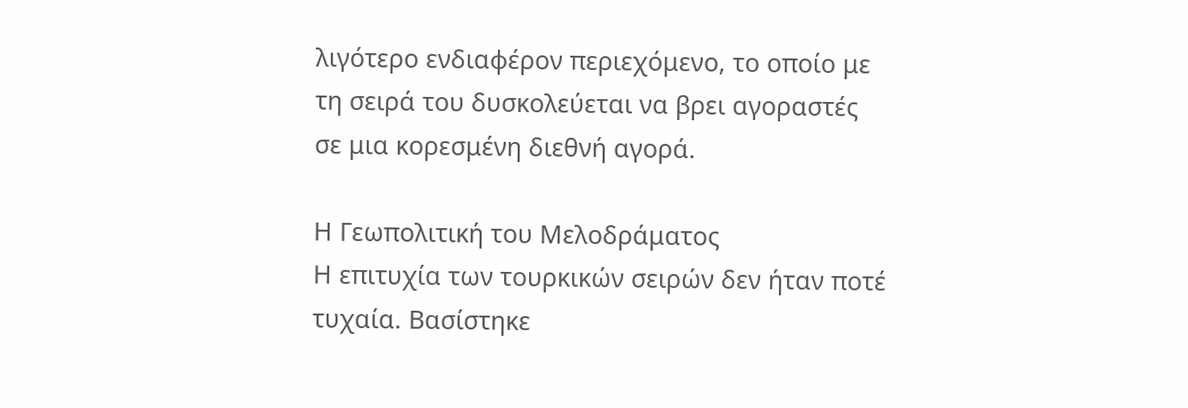λιγότερο ενδιαφέρον περιεχόμενο, το οποίο με τη σειρά του δυσκολεύεται να βρει αγοραστές σε μια κορεσμένη διεθνή αγορά.

Η Γεωπολιτική του Μελοδράματος
Η επιτυχία των τουρκικών σειρών δεν ήταν ποτέ τυχαία. Βασίστηκε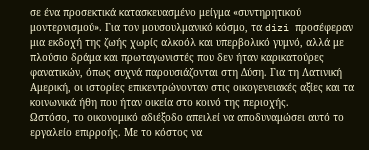σε ένα προσεκτικά κατασκευασμένο μείγμα «συντηρητικού μοντερνισμού». Για τον μουσουλμανικό κόσμο, τα dizi προσέφεραν μια εκδοχή της ζωής χωρίς αλκοόλ και υπερβολικό γυμνό, αλλά με πλούσιο δράμα και πρωταγωνιστές που δεν ήταν καρικατούρες φανατικών, όπως συχνά παρουσιάζονται στη Δύση. Για τη Λατινική Αμερική, οι ιστορίες επικεντρώνονταν στις οικογενειακές αξίες και τα κοινωνικά ήθη που ήταν οικεία στο κοινό της περιοχής.
Ωστόσο, το οικονομικό αδιέξοδο απειλεί να αποδυναμώσει αυτό το εργαλείο επιρροής. Με το κόστος να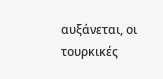αυξάνεται, οι τουρκικές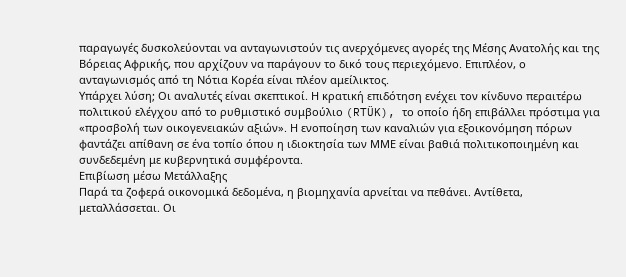παραγωγές δυσκολεύονται να ανταγωνιστούν τις ανερχόμενες αγορές της Μέσης Ανατολής και της Βόρειας Αφρικής, που αρχίζουν να παράγουν το δικό τους περιεχόμενο. Επιπλέον, ο ανταγωνισμός από τη Νότια Κορέα είναι πλέον αμείλικτος.
Υπάρχει λύση; Οι αναλυτές είναι σκεπτικοί. Η κρατική επιδότηση ενέχει τον κίνδυνο περαιτέρω πολιτικού ελέγχου από το ρυθμιστικό συμβούλιο (RTÜK), το οποίο ήδη επιβάλλει πρόστιμα για «προσβολή των οικογενειακών αξιών». Η ενοποίηση των καναλιών για εξοικονόμηση πόρων φαντάζει απίθανη σε ένα τοπίο όπου η ιδιοκτησία των ΜΜΕ είναι βαθιά πολιτικοποιημένη και συνδεδεμένη με κυβερνητικά συμφέροντα.
Επιβίωση μέσω Μετάλλαξης
Παρά τα ζοφερά οικονομικά δεδομένα, η βιομηχανία αρνείται να πεθάνει. Αντίθετα, μεταλλάσσεται. Οι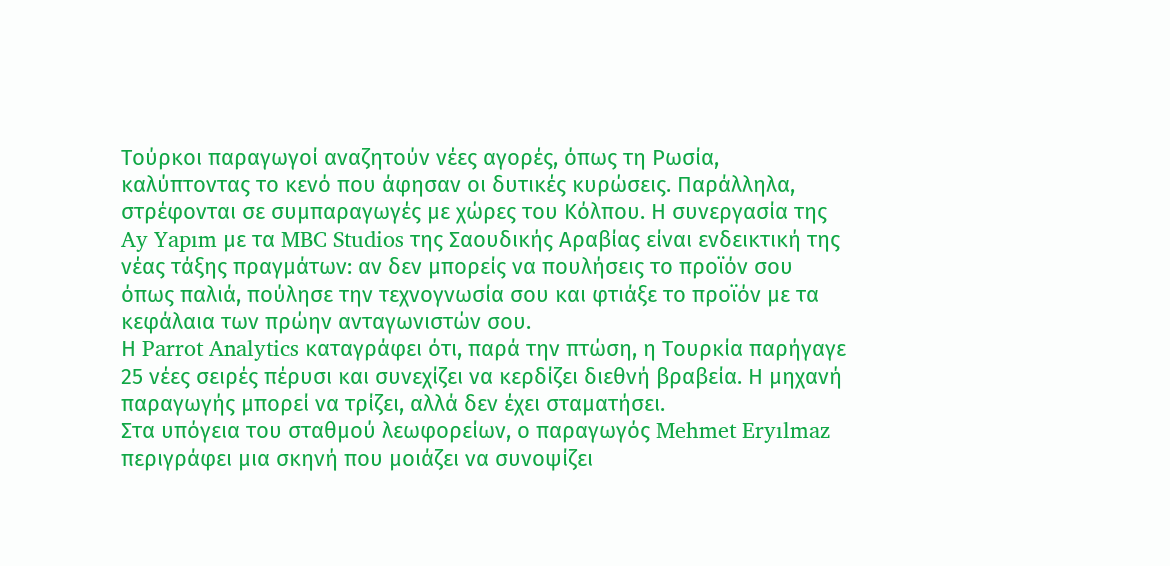Τούρκοι παραγωγοί αναζητούν νέες αγορές, όπως τη Ρωσία, καλύπτοντας το κενό που άφησαν οι δυτικές κυρώσεις. Παράλληλα, στρέφονται σε συμπαραγωγές με χώρες του Κόλπου. Η συνεργασία της Ay Yapım με τα MBC Studios της Σαουδικής Αραβίας είναι ενδεικτική της νέας τάξης πραγμάτων: αν δεν μπορείς να πουλήσεις το προϊόν σου όπως παλιά, πούλησε την τεχνογνωσία σου και φτιάξε το προϊόν με τα κεφάλαια των πρώην ανταγωνιστών σου.
Η Parrot Analytics καταγράφει ότι, παρά την πτώση, η Τουρκία παρήγαγε 25 νέες σειρές πέρυσι και συνεχίζει να κερδίζει διεθνή βραβεία. Η μηχανή παραγωγής μπορεί να τρίζει, αλλά δεν έχει σταματήσει.
Στα υπόγεια του σταθμού λεωφορείων, ο παραγωγός Mehmet Eryılmaz περιγράφει μια σκηνή που μοιάζει να συνοψίζει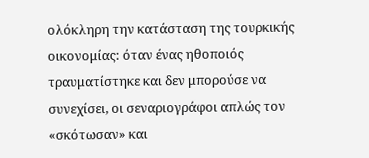ολόκληρη την κατάσταση της τουρκικής οικονομίας: όταν ένας ηθοποιός τραυματίστηκε και δεν μπορούσε να συνεχίσει, οι σεναριογράφοι απλώς τον «σκότωσαν» και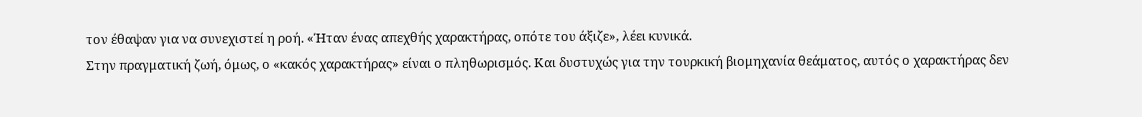τον έθαψαν για να συνεχιστεί η ροή. «Ήταν ένας απεχθής χαρακτήρας, οπότε του άξιζε», λέει κυνικά.
Στην πραγματική ζωή, όμως, ο «κακός χαρακτήρας» είναι ο πληθωρισμός. Και δυστυχώς για την τουρκική βιομηχανία θεάματος, αυτός ο χαρακτήρας δεν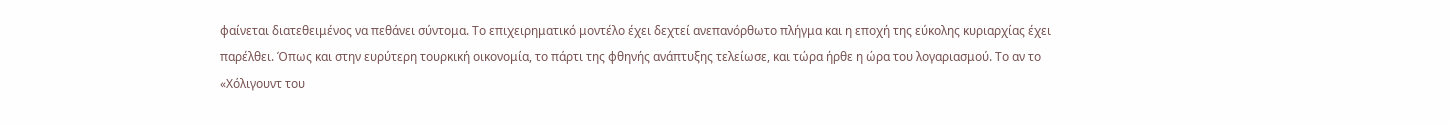φαίνεται διατεθειμένος να πεθάνει σύντομα. Το επιχειρηματικό μοντέλο έχει δεχτεί ανεπανόρθωτο πλήγμα και η εποχή της εύκολης κυριαρχίας έχει παρέλθει. Όπως και στην ευρύτερη τουρκική οικονομία, το πάρτι της φθηνής ανάπτυξης τελείωσε, και τώρα ήρθε η ώρα του λογαριασμού. Το αν το «Χόλιγουντ του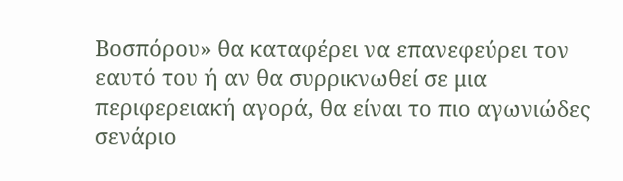Βοσπόρου» θα καταφέρει να επανεφεύρει τον εαυτό του ή αν θα συρρικνωθεί σε μια περιφερειακή αγορά, θα είναι το πιο αγωνιώδες σενάριο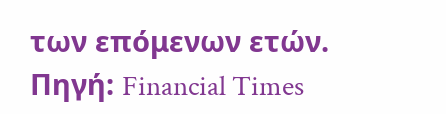των επόμενων ετών. Πηγή: Financial Times